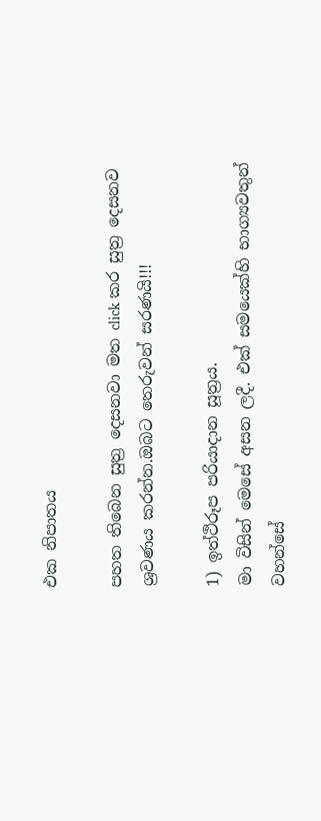එක නිපාතය

පහත තිබෙන සුත්‍ර දෙසනවා මත click කර සුත්‍ර දෙසනව ශ්‍රවණය කරන්න.ඔබට තෙරුවන් සරණයි!!!

1) ඉත්ථිරූප පරියාදාන සූත්‍රය.
මා විසින් මෙසේ අසන ලදී. එක් සමයෙක්හි භාග්‍යවතුන් වහන්සේ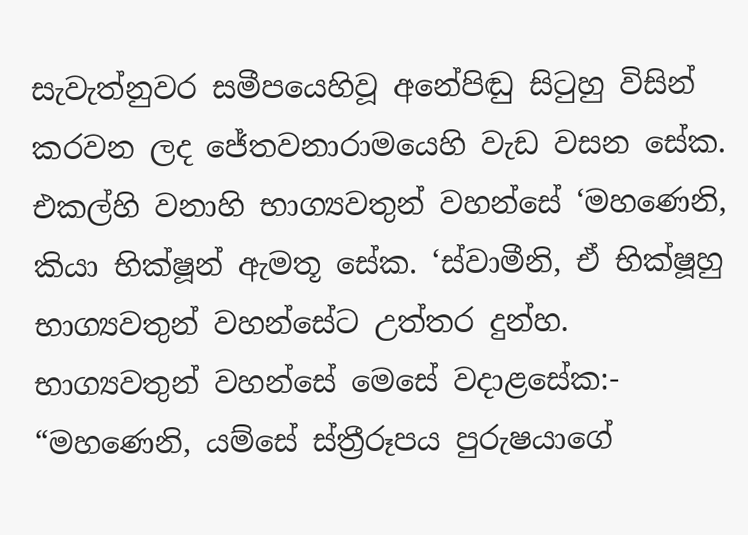සැවැත්නුවර සමීපයෙහිවූ අනේපිඬු සිටුහු විසින් කරවන ලද ජේතවනාරාමයෙහි වැඩ වසන සේක. එකල්හි වනාහි භාග්‍යවතුන් වහන්සේ ‘මහණෙනි, කියා භික්ෂූන් ඇමතූ සේක. ‘ස්වාමීනි, ඒ භික්ෂූහු භාග්‍යවතුන් වහන්සේට උත්තර දුන්හ. භාග්‍යවතුන් වහන්සේ මෙසේ වදාළසේක:-
“මහණෙනි, යම්සේ ස්ත්‍රීරූපය පුරුෂයාගේ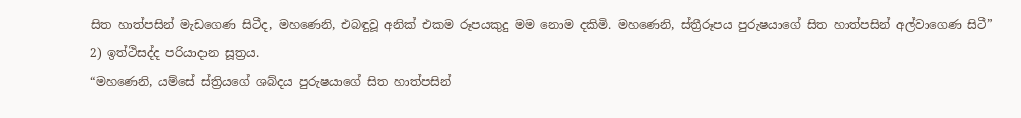සිත හාත්පසින් මැඩගෙණ සිටීද, මහණෙනි, එබඳුවූ අනික් එකම රූපයකුදු මම නොම දකිමි. මහණෙනි, ස්ත්‍රීරූපය පුරුෂයාගේ සිත හාත්පසින් අල්වාගෙණ සිටී”
2) ඉත්ථිසද්ද පරියාදාන සූත්‍රය.
“මහණෙනි, යම්සේ ස්ත්‍රියගේ ශබ්දය පුරුෂයාගේ සිත හාත්පසින්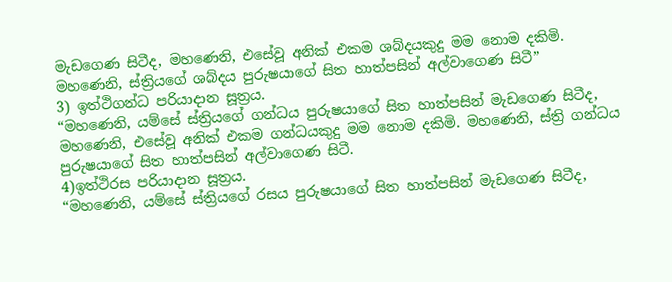මැඩගෙණ සිටීද, මහණෙනි, එසේවූ අනික් එකම ශබ්දයකුදු මම නොම දකිමි. මහණෙනි, ස්ත්‍රියගේ ශබ්දය පුරුෂයාගේ සිත හාත්පසින් අල්වාගෙණ සිටී”
3) ඉත්ථිගන්ධ පරියාදාන සූත්‍රය.
“මහණෙනි, යම්සේ ස්ත්‍රියගේ ගන්ධය පුරුෂයාගේ සිත හාත්පසින් මැඩගෙණ සිටීද, මහණෙනි, එසේවූ අනික් එකම ගන්ධයකුදු මම නොම දකිමි. මහණෙනි, ස්ත්‍රි ගන්ධය පුරුෂයාගේ සිත හාත්පසින් අල්වාගෙණ සිටී.
4)ඉත්ථිරස පරියාදාන සූත්‍රය.
“මහණෙනි, යම්සේ ස්ත්‍රියගේ රසය පුරුෂයාගේ සිත හාත්පසින් මැඩගෙණ සිටීද,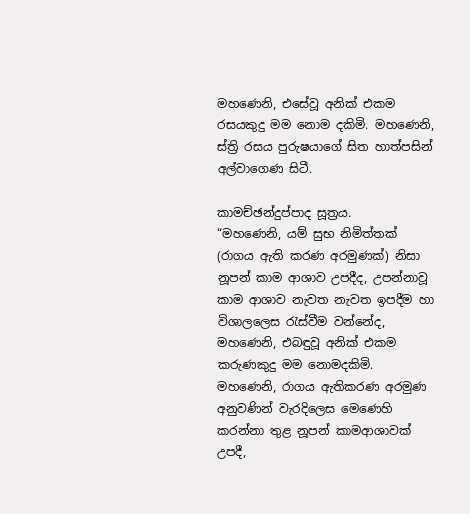මහණෙනි, එසේවූ අනික් එකම රසයකුදු මම නොම දකිමි. මහණෙනි, ස්ත්‍රි රසය පුරුෂයාගේ සිත හාත්පසින් අල්වාගෙණ සිටී.

කාමච්ඡන්දුප්පාද සූත්‍රය.
“මහණෙනි, යම් සුභ නිමිත්තක් (රාගය ඇති කරණ අරමුණක්) නිසා නූපන් කාම ආශාව උපදීද, උපන්නාවූ කාම ආශාව නැවත නැවත ඉපදීම හා විශාලලෙස රැස්වීම වන්නේද, මහණෙනි, එබඳුවූ අනික් එකම කරුණකුදු මම නොමදකිමි. මහණෙනි, රාගය ඇතිකරණ අරමුණ අනුවණින් වැරදිලෙස මෙණෙහි කරන්නා තුළ නූපන් කාමආශාවක් උපදී,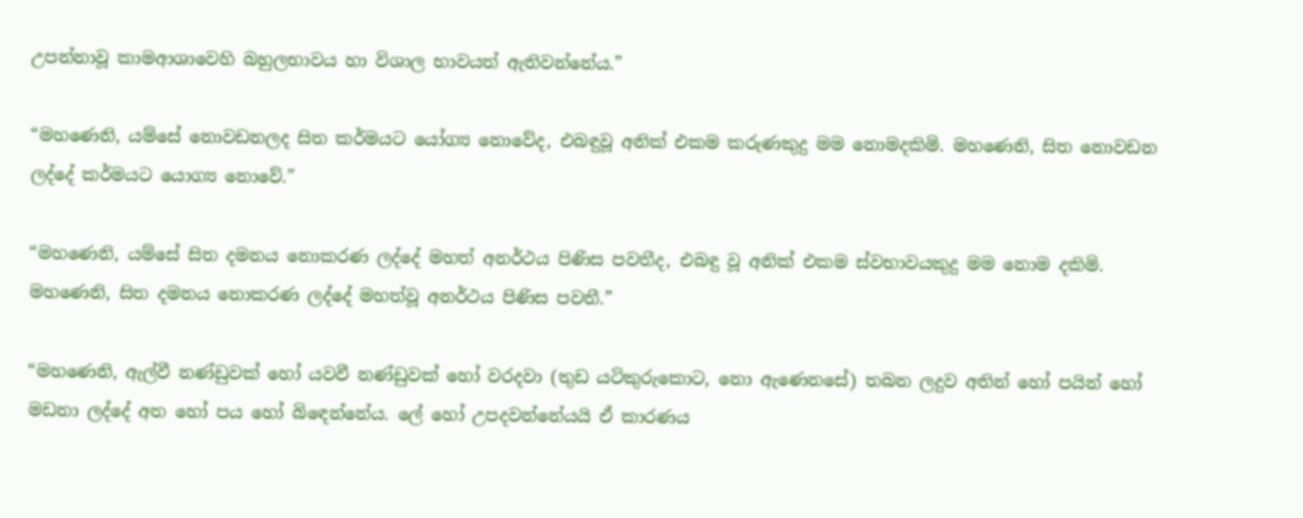උපන්නාවූ කාමආශාවෙහි බහුලභාවය හා විශාල භාවයත් ඇතිවන්නේය.”

“මහණෙනි, යම්සේ නොවඩනලද සිත කර්මයට යෝග්‍ය නොවේද, එබඳුවූ අනික් එකම කරුණකුදු මම නොමදකිමි. මහණෙනි, සිත නොවඩන ලද්දේ කර්මයට යොග්‍ය නොවේ.”

“මහණෙනි, යම්සේ සිත දමනය නොකරණ ලද්දේ මහත් අනර්ථය පිණිස පවතීද, එබඳු වූ අනික් එකම ස්වභාවයකුදු මම නොම දකිමි. මහණෙනි, සිත දමනය නොකරණ ලද්දේ මහත්වූ අනර්ථය පිණිස පවතී.”

“මහණෙනි, ඇල්වී නණ්ඩුවක් හෝ යවවී නණ්ඩුවක් හෝ වරදවා (තුඩ යටිකුරුකොට, නො ඇණෙනසේ) තබන ලදුව අතින් හෝ පයින් හෝ මඩනා ලද්දේ අත හෝ පය හෝ බිඳෙන්නේය. ලේ හෝ උපදවන්නේයයි ඒ කාරණය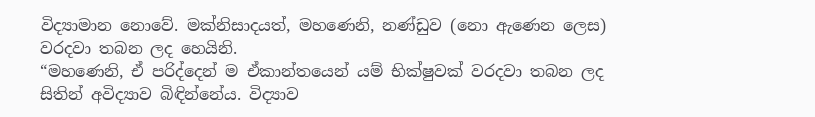විද්‍යාමාන නොවේ. මක්නිසාදයත්, මහණෙනි, නණ්ඩුව (නො ඇණෙන ලෙස) වරදවා තබන ලද හෙයිනි.
“මහණෙනි, ඒ පරිද්දෙන් ම ඒකාන්තයෙන් යම් භික්ෂුවක් වරදවා තබන ලද සිතින් අවිද්‍යාව බිඳින්නේය. විද්‍යාව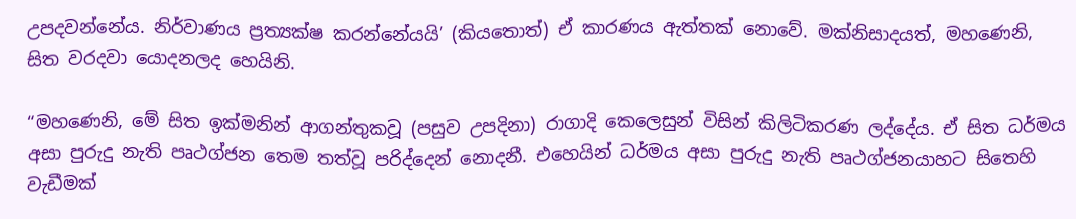උපදවන්නේය. නිර්වාණය ප්‍රත්‍යක්ෂ කරන්නේයයි’ (කියතොත්) ඒ කාරණය ඇත්තක් නොවේ. මක්නිසාදයත්, මහණෙනි, සිත වරදවා යොදනලද හෙයිනි.

“මහණෙනි, මේ සිත ඉක්මනින් ආගන්තුකවූ (පසුව උපදිනා) රාගාදි කෙලෙසුන් විසින් කිලිටිකරණ ලද්දේය. ඒ සිත ධර්මය අසා පුරුදු නැති පෘථග්ජන තෙම තත්වූ පරිද්දෙන් නොදනී. එහෙයින් ධර්මය අසා පුරුදු නැති පෘථග්ජනයාහට සිතෙහි වැඩීමක්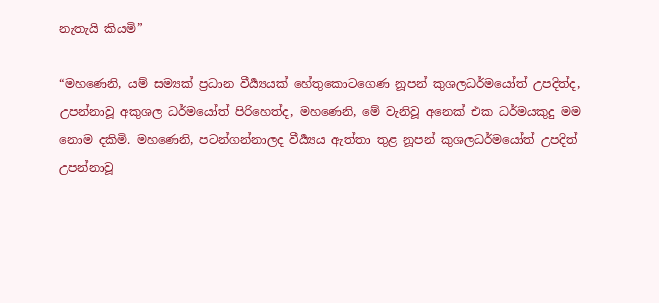නැතැයි කියමි”

“මහණෙනි, යම් සම්‍යක් ප්‍රධාන වීර්‍ය්‍යයක් හේතුකොටගෙණ නූපන් කුශලධර්මයෝත් උපදිත්ද, උපන්නාවූ අකුශල ධර්මයෝත් පිරිහෙත්ද, මහණෙනි, මේ වැනිවූ අනෙක් එක ධර්මයකුදු මම නොම දකිමි. මහණෙනි, පටන්ගන්නාලද වීර්‍ය්‍යය ඇත්තා තුළ නූපන් කුශලධර්මයෝත් උපදිත් උපන්නාවූ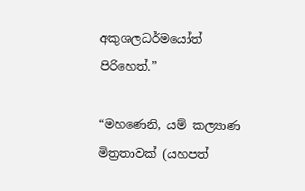අකුශලධර්මයෝත් පිරිහෙත්.”

“මහණෙනි, යම් කල්‍යාණ මිත්‍රතාවක් (යහපත්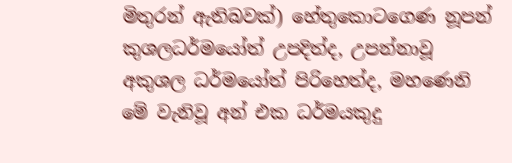මිතුරන් ඇතිබවක්) හේතුකොටගෙණ නූපන් කුශලධර්මයෝත් උපදිත්ද, උපන්නාවූ අකුශල ධර්මයෝත් පිරිහෙත්ද, මහණෙනි මේ වැනිවූ අන් එක ධර්මයකුදු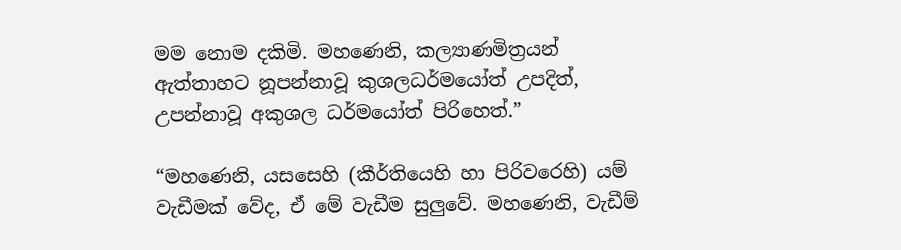මම නොම දකිමි. මහණෙනි, කල්‍යාණමිත්‍රයන් ඇත්තාහට නූපන්නාවූ කුශලධර්මයෝත් උපදිත්, උපන්නාවූ අකුශල ධර්මයෝත් පිරිහෙත්.”

“මහණෙනි, යසසෙහි (කීර්තියෙහි හා පිරිවරෙහි) යම් වැඩීමක් වේද, ඒ මේ වැඩීම සුලුවේ. මහණෙනි, වැඩීම්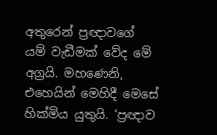අතුරෙන් ප්‍රඥාවගේ යම් වැඩීමක් වේද මේ අග්‍රයි. මහණෙනි, එහෙයින් මෙහිදී මෙසේ හික්මිය යුතුයි. ‘ප්‍රඥාව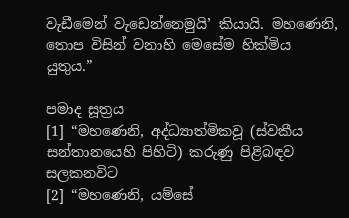වැඩීමෙන් වැඩෙන්නෙමුයි’ කියායි. මහණෙනි, තොප විසින් වනාහි මෙසේම හික්මිය යුතුය.”

පමාද සූත්‍රය
[1] “මහණෙනි, අද්ධ්‍යාත්මිකවූ (ස්වකීය සන්තානයෙහි පිහිටි) කරුණු පිළිබඳව සලකනවිට
[2] “මහණෙනි, යම්සේ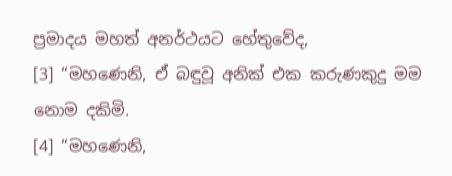ප්‍රමාදය මහත් අනර්ථයට හේතුවේද,
[3] “මහණෙනි, ඒ බඳුවූ අනික් එක කරුණකුදු මම නොම දකිමි.
[4] “මහණෙනි,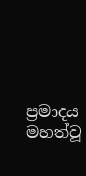ප්‍රමාදය මහත්වූ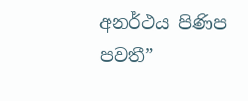අනර්ථය පිණිප පවතී”